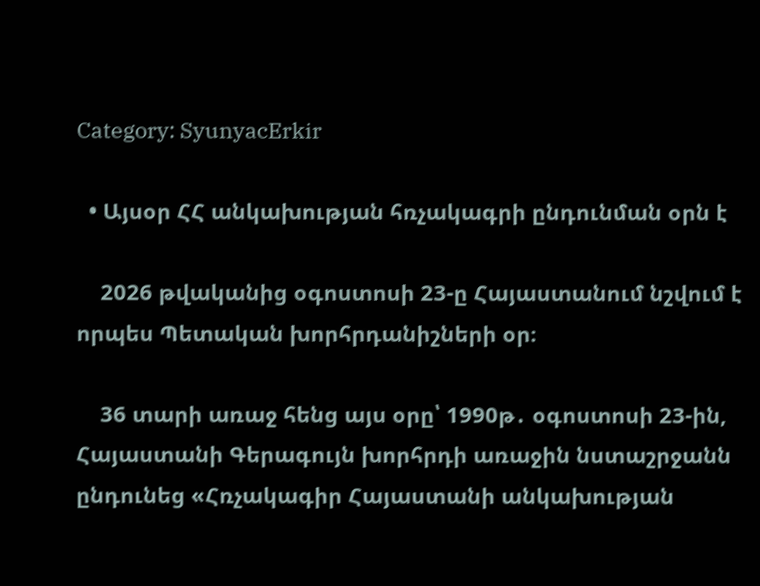Category: SyunyacErkir

  • Այսօր ՀՀ անկախության հռչակագրի ընդունման օրն է

    2026 թվականից օգոստոսի 23-ը Հայաստանում նշվում է որպես Պետական խորհրդանիշների օր։

    36 տարի առաջ հենց այս օրը՝ 1990թ․ օգոստոսի 23-ին, Հայաստանի Գերագույն խորհրդի առաջին նստաշրջանն ընդունեց «Հռչակագիր Հայաստանի անկախության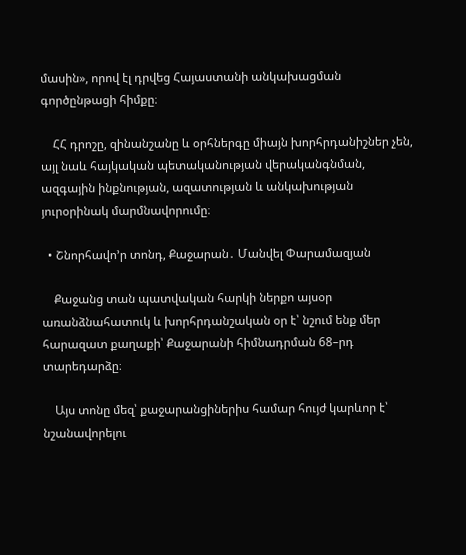մասին», որով էլ դրվեց Հայաստանի անկախացման գործընթացի հիմքը։

    ՀՀ դրոշը, զինանշանը և օրհներգը միայն խորհրդանիշներ չեն, այլ նաև հայկական պետականության վերականգնման, ազգային ինքնության, ազատության և անկախության յուրօրինակ մարմնավորումը։

  • Շնորհավո’ր տոնդ, Քաջարան․ Մանվել Փարամազյան

    Քաջանց տան պատվական հարկի ներքո այսօր առանձնահատուկ և խորհրդանշական օր է՝ նշում ենք մեր հարազատ քաղաքի՝ Քաջարանի հիմնադրման 68–րդ տարեդարձը։

    Այս տոնը մեզ՝ քաջարանցիներիս համար հույժ կարևոր է՝ նշանավորելու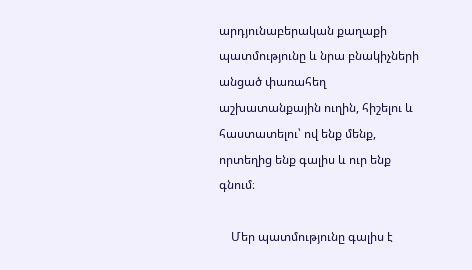արդյունաբերական քաղաքի պատմությունը և նրա բնակիչների անցած փառահեղ աշխատանքային ուղին, հիշելու և հաստատելու՝ ով ենք մենք, որտեղից ենք գալիս և ուր ենք գնում։

    Մեր պատմությունը գալիս է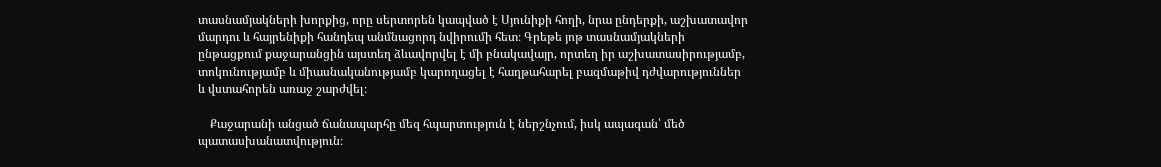տասնամյակների խորքից, որը սերտորեն կապված է Սյունիքի հողի, նրա ընդերքի, աշխատավոր մարդու և հայրենիքի հանդեպ անմնացորդ նվիրումի հետ։ Գրեթե յոթ տասնամյակների ընթացքում քաջարանցին այստեղ ձևավորվել է մի բնակավայր, որտեղ իր աշխատասիրությամբ, տոկունությամբ և միասնականությամբ կարողացել է հաղթահարել բազմաթիվ դժվարություններ և վստահորեն առաջ շարժվել։

    Քաջարանի անցած ճանապարհը մեզ հպարտություն է ներշնչում, իսկ ապագան՝ մեծ պատասխանատվություն։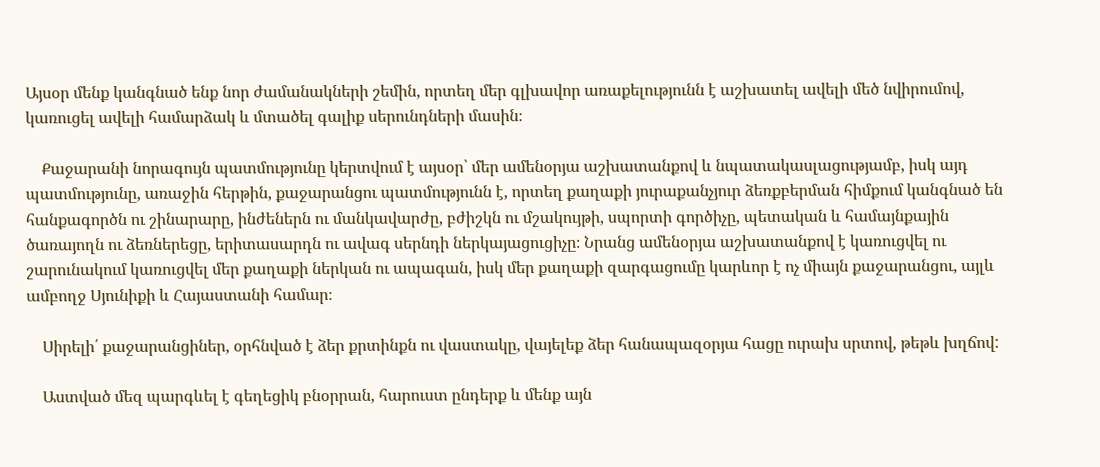Այսօր մենք կանգնած ենք նոր ժամանակների շեմին, որտեղ մեր գլխավոր առաքելությունն է աշխատել ավելի մեծ նվիրումով, կառուցել ավելի համարձակ և մտածել գալիք սերունդների մասին։

    Քաջարանի նորագույն պատմությունը կերտվում է այսօր՝ մեր ամենօրյա աշխատանքով և նպատակասլացությամբ, իսկ այդ պատմությունը, առաջին հերթին, քաջարանցու պատմությունն է, որտեղ քաղաքի յուրաքանչյուր ձեռքբերման հիմքում կանգնած են հանքագործն ու շինարարը, ինժեներն ու մանկավարժը, բժիշկն ու մշակույթի, սպորտի գործիչը, պետական և համայնքային ծառայողն ու ձեռներեցը, երիտասարդն ու ավագ սերնդի ներկայացուցիչը։ Նրանց ամենօրյա աշխատանքով է կառուցվել ու շարունակում կառուցվել մեր քաղաքի ներկան ու ապագան, իսկ մեր քաղաքի զարգացումը կարևոր է ոչ միայն քաջարանցու, այլև ամբողջ Սյունիքի և Հայաստանի համար։

    Սիրելի՛ քաջարանցիներ, օրհնված է ձեր քրտինքն ու վաստակը, վայելեք ձեր հանապազօրյա հացը ուրախ սրտով, թեթև խղճով:

    Աստված մեզ պարգևել է գեղեցիկ բնօրրան, հարուստ ընդերք և մենք այն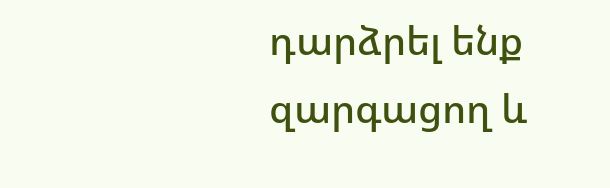դարձրել ենք զարգացող և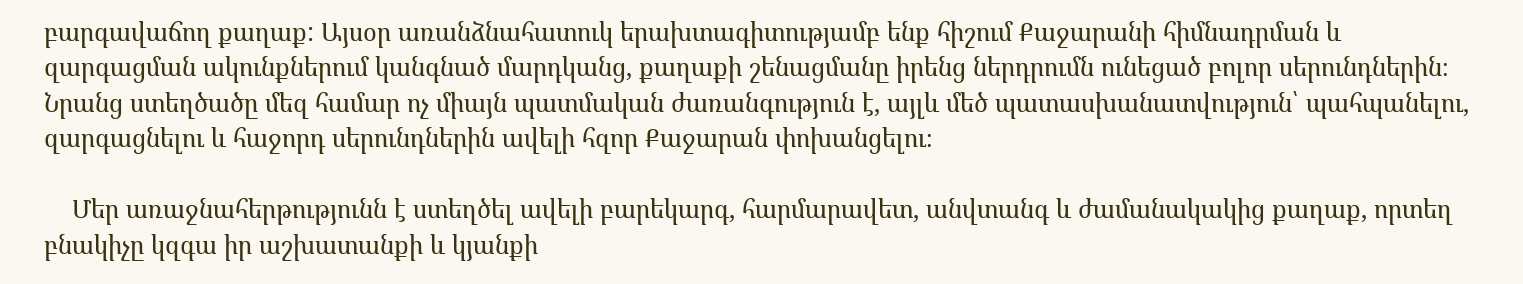բարգավաճող քաղաք: Այսօր առանձնահատուկ երախտագիտությամբ ենք հիշում Քաջարանի հիմնադրման և զարգացման ակունքներում կանգնած մարդկանց, քաղաքի շենացմանը իրենց ներդրումն ունեցած բոլոր սերունդներին։ Նրանց ստեղծածը մեզ համար ոչ միայն պատմական ժառանգություն է, այլև մեծ պատասխանատվություն՝ պահպանելու, զարգացնելու և հաջորդ սերունդներին ավելի հզոր Քաջարան փոխանցելու։

    Մեր առաջնահերթությունն է ստեղծել ավելի բարեկարգ, հարմարավետ, անվտանգ և ժամանակակից քաղաք, որտեղ բնակիչը կզգա իր աշխատանքի և կյանքի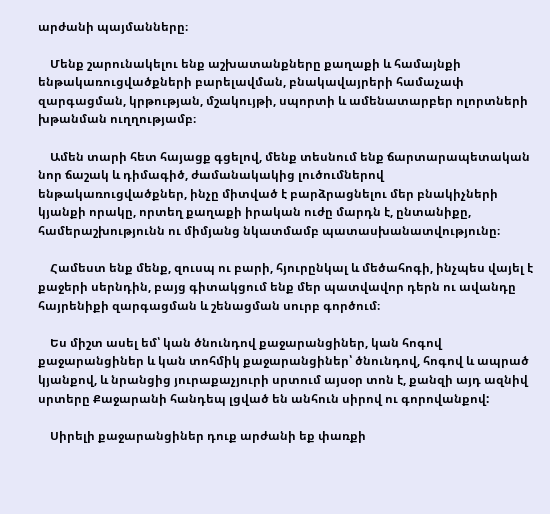արժանի պայմանները։

    Մենք շարունակելու ենք աշխատանքները քաղաքի և համայնքի ենթակառուցվածքների բարելավման, բնակավայրերի համաչափ զարգացման, կրթության, մշակույթի, սպորտի և ամենատարբեր ոլորտների խթանման ուղղությամբ։

    Ամեն տարի հետ հայացք գցելով, մենք տեսնում ենք ճարտարապետական նոր ճաշակ և դիմագիծ, ժամանակակից լուծումներով ենթակառուցվածքներ, ինչը միտված է բարձրացնելու մեր բնակիչների կյանքի որակը, որտեղ քաղաքի իրական ուժը մարդն է, ընտանիքը, համերաշխությունն ու միմյանց նկատմամբ պատասխանատվությունը։

    Համեստ ենք մենք, զուսպ ու բարի, հյուրընկալ և մեծահոգի, ինչպես վայել է քաջերի սերնդին, բայց գիտակցում ենք մեր պատվավոր դերն ու ավանդը հայրենիքի զարգացման և շենացման սուրբ գործում։

    Ես միշտ ասել եմ՝ կան ծնունդով քաջարանցիներ, կան հոգով քաջարանցիներ և կան տոհմիկ քաջարանցիներ՝ ծնունդով, հոգով և ապրած կյանքով, և նրանցից յուրաքաչյուրի սրտում այսօր տոն է, քանզի այդ ազնիվ սրտերը Քաջարանի հանդեպ լցված են անհուն սիրով ու գորովանքով:

    Սիրելի քաջարանցիներ դուք արժանի եք փառքի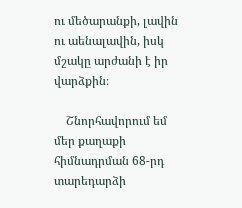ու մեծարանքի, լավին ու աենալավին, իսկ մշակը արժանի է իր վարձքին։

    Շնորհավորում եմ մեր քաղաքի հիմնադրման 68-րդ տարեդարձի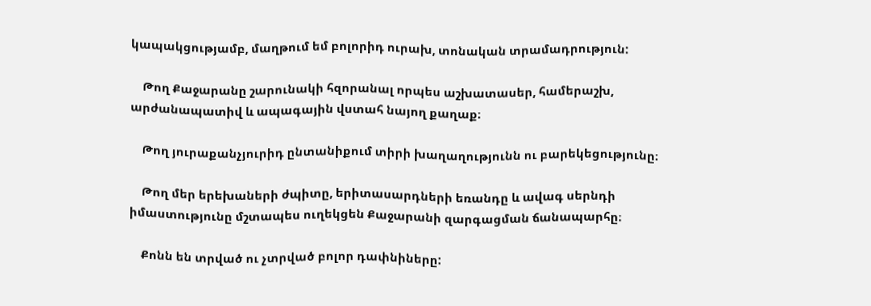կապակցությամբ, մաղթում եմ բոլորիդ ուրախ, տոնական տրամադրություն:

    Թող Քաջարանը շարունակի հզորանալ որպես աշխատասեր, համերաշխ, արժանապատիվ և ապագային վստահ նայող քաղաք։

    Թող յուրաքանչյուրիդ ընտանիքում տիրի խաղաղությունն ու բարեկեցությունը։

    Թող մեր երեխաների ժպիտը, երիտասարդների եռանդը և ավագ սերնդի իմաստությունը մշտապես ուղեկցեն Քաջարանի զարգացման ճանապարհը։

    Քոնն են տրված ու չտրված բոլոր դափնիները: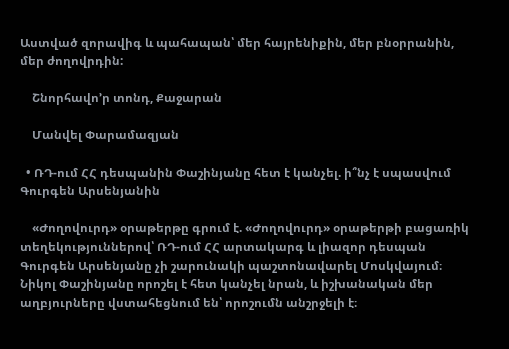Աստված զորավիգ և պահապան՝ մեր հայրենիքին, մեր բնօրրանին, մեր ժողովրդին:

    Շնորհավո’ր տոնդ, Քաջարան

    Մանվել Փարամազյան

  • ՌԴ-ում ՀՀ դեսպանին Փաշինյանը հետ է կանչել. ի՞նչ է սպասվում Գուրգեն Արսենյանին

    «Ժողովուրդ» օրաթերթը գրում է. «Ժողովուրդ» օրաթերթի բացառիկ տեղեկություններով՝ ՌԴ-ում ՀՀ արտակարգ և լիազոր դեսպան Գուրգեն Արսենյանը չի շարունակի պաշտոնավարել Մոսկվայում։ Նիկոլ Փաշինյանը որոշել է հետ կանչել նրան, և իշխանական մեր աղբյուրները վստահեցնում են՝ որոշումն անշրջելի է։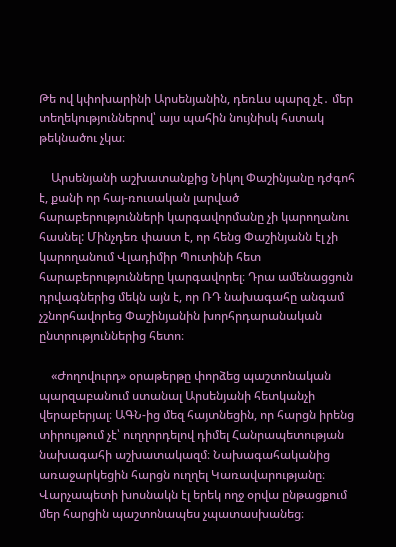Թե ով կփոխարինի Արսենյանին, դեռևս պարզ չէ․ մեր տեղեկություններով՝ այս պահին նույնիսկ հստակ թեկնածու չկա։

    Արսենյանի աշխատանքից Նիկոլ Փաշինյանը դժգոհ է, քանի որ հայ-ռուսական լարված հարաբերությունների կարգավորմանը չի կարողանու հասնել: Մինչդեռ փաստ է, որ հենց Փաշինյանն էլ չի կարողանում Վլադիմիր Պուտինի հետ հարաբերությունները կարգավորել։ Դրա ամենացցուն դրվագներից մեկն այն է, որ ՌԴ նախագահը անգամ չշնորհավորեց Փաշինյանին խորհրդարանական ընտրություններից հետո։

    «Ժողովուրդ» օրաթերթը փորձեց պաշտոնական պարզաբանում ստանալ Արսենյանի հետկանչի վերաբերյալ։ ԱԳՆ-ից մեզ հայտնեցին, որ հարցն իրենց տիրույթում չէ՝ ուղղորդելով դիմել Հանրապետության նախագահի աշխատակազմ։ Նախագահականից առաջարկեցին հարցն ուղղել Կառավարությանը։ Վարչապետի խոսնակն էլ երեկ ողջ օրվա ընթացքում մեր հարցին պաշտոնապես չպատասխանեց։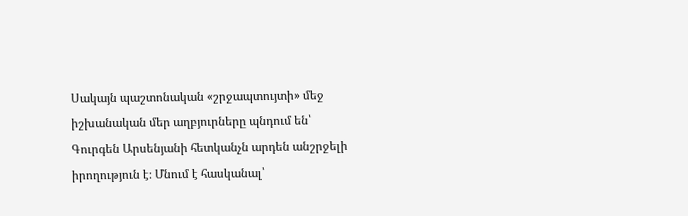Սակայն պաշտոնական «շրջապտույտի» մեջ իշխանական մեր աղբյուրները պնդում են՝ Գուրգեն Արսենյանի հետկանչն արդեն անշրջելի իրողություն է։ Մնում է հասկանալ՝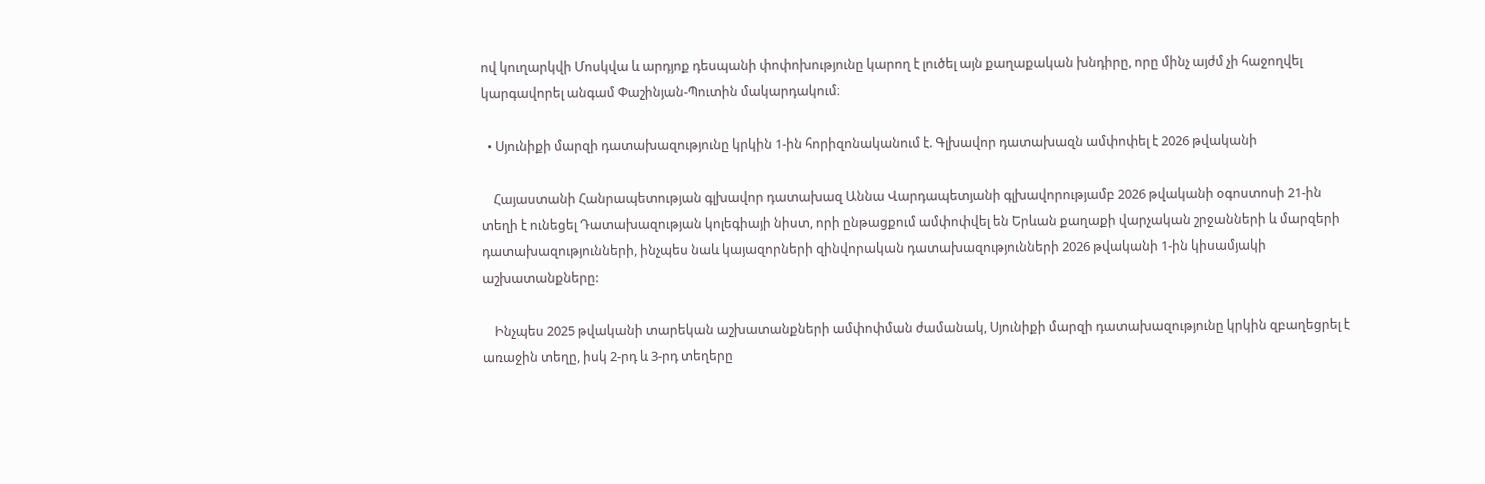ով կուղարկվի Մոսկվա և արդյոք դեսպանի փոփոխությունը կարող է լուծել այն քաղաքական խնդիրը, որը մինչ այժմ չի հաջողվել կարգավորել անգամ Փաշինյան-Պուտին մակարդակում։

  • Սյունիքի մարզի դատախազությունը կրկին 1-ին հորիզոնականում է. Գլխավոր դատախազն ամփոփել է 2026 թվականի

    Հայաստանի Հանրապետության գլխավոր դատախազ Աննա Վարդապետյանի գլխավորությամբ 2026 թվականի օգոստոսի 21-ին տեղի է ունեցել Դատախազության կոլեգիայի նիստ, որի ընթացքում ամփոփվել են Երևան քաղաքի վարչական շրջանների և մարզերի դատախազությունների, ինչպես նաև կայազորների զինվորական դատախազությունների 2026 թվականի 1-ին կիսամյակի աշխատանքները:

    Ինչպես 2025 թվականի տարեկան աշխատանքների ամփոփման ժամանակ, Սյունիքի մարզի դատախազությունը կրկին զբաղեցրել է առաջին տեղը, իսկ 2-րդ և 3-րդ տեղերը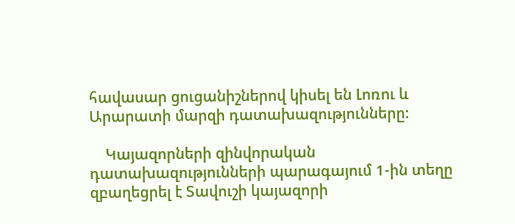հավասար ցուցանիշներով կիսել են Լոռու և Արարատի մարզի դատախազությունները:

    Կայազորների զինվորական դատախազությունների պարագայում 1-ին տեղը զբաղեցրել է Տավուշի կայազորի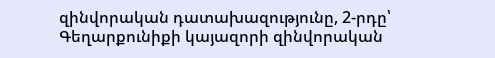զինվորական դատախազությունը, 2-րդը՝ Գեղարքունիքի կայազորի զինվորական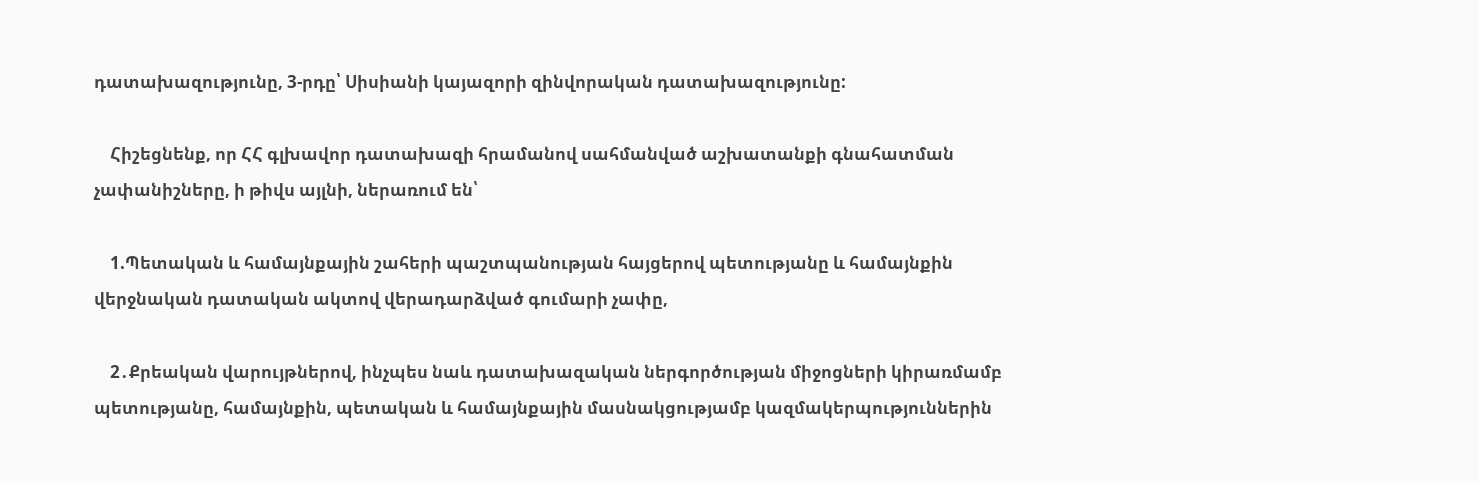դատախազությունը, 3-րդը՝ Սիսիանի կայազորի զինվորական դատախազությունը:

    Հիշեցնենք, որ ՀՀ գլխավոր դատախազի հրամանով սահմանված աշխատանքի գնահատման չափանիշները, ի թիվս այլնի, ներառում են՝

    1.Պետական և համայնքային շահերի պաշտպանության հայցերով պետությանը և համայնքին վերջնական դատական ակտով վերադարձված գումարի չափը,

    2․Քրեական վարույթներով, ինչպես նաև դատախազական ներգործության միջոցների կիրառմամբ պետությանը, համայնքին, պետական և համայնքային մասնակցությամբ կազմակերպություններին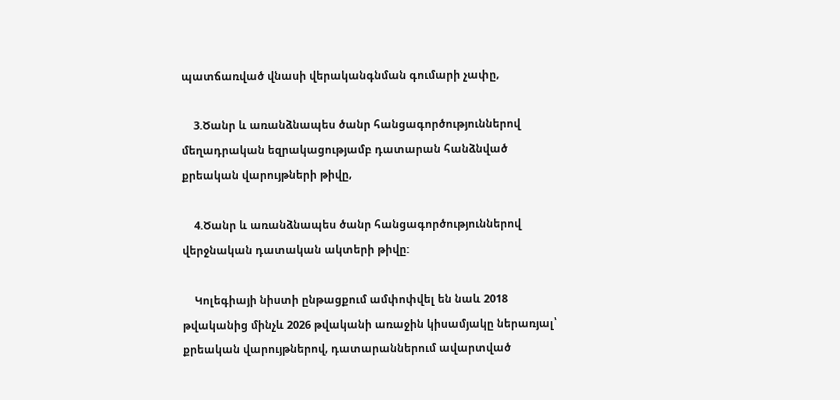պատճառված վնասի վերականգնման գումարի չափը,

    3.Ծանր և առանձնապես ծանր հանցագործություններով մեղադրական եզրակացությամբ դատարան հանձնված քրեական վարույթների թիվը,

    4.Ծանր և առանձնապես ծանր հանցագործություններով վերջնական դատական ակտերի թիվը:

    Կոլեգիայի նիստի ընթացքում ամփոփվել են նաև 2018 թվականից մինչև 2026 թվականի առաջին կիսամյակը ներառյալ՝ քրեական վարույթներով, դատարաններում ավարտված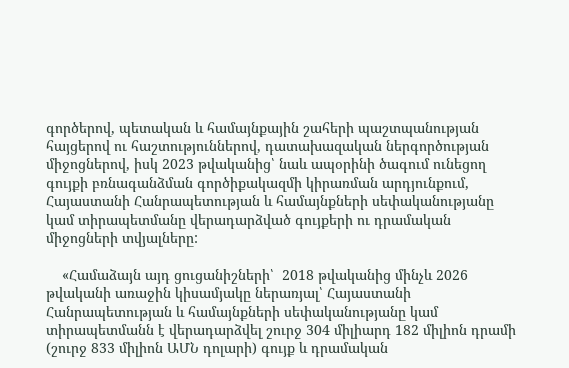գործերով, պետական և համայնքային շահերի պաշտպանության հայցերով ու հաշտություններով, դատախազական ներգործության միջոցներով, իսկ 2023 թվականից՝ նաև ապօրինի ծագում ունեցող գույքի բռնագանձման գործիքակազմի կիրառման արդյունքում, Հայաստանի Հանրապետության և համայնքների սեփականությանը կամ տիրապետմանը վերադարձված գույքերի ու դրամական միջոցների տվյալները:

    «Համաձայն այդ ցուցանիշների՝  2018 թվականից մինչև 2026 թվականի առաջին կիսամյակը ներառյալ՝ Հայաստանի Հանրապետության և համայնքների սեփականությանը կամ տիրապետմանն է վերադարձվել շուրջ 304 միլիարդ 182 միլիոն դրամի (շուրջ 833 միլիոն ԱՄՆ դոլարի) գույք և դրամական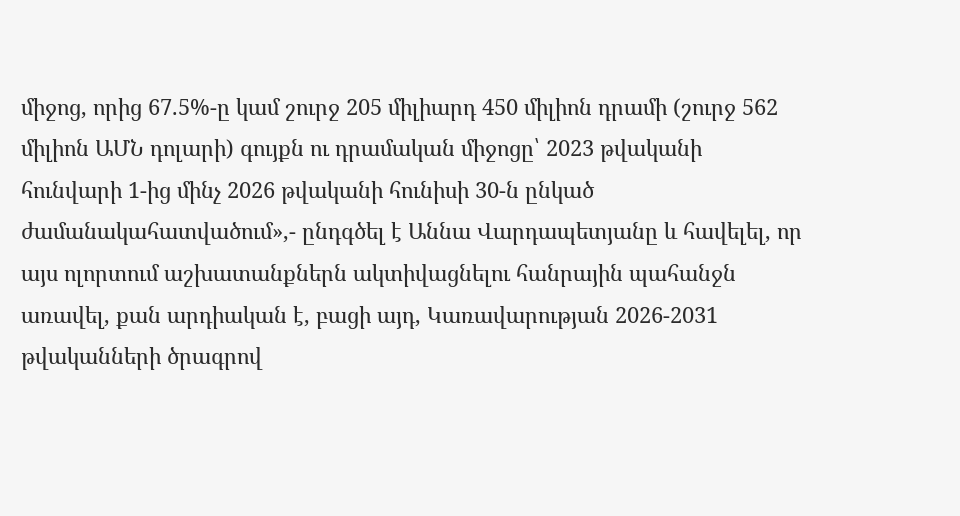միջոց, որից 67.5%-ը կամ շուրջ 205 միլիարդ 450 միլիոն դրամի (շուրջ 562 միլիոն ԱՄՆ դոլարի) գույքն ու դրամական միջոցը՝ 2023 թվականի հունվարի 1-ից մինչ 2026 թվականի հունիսի 30-ն ընկած ժամանակահատվածում»,- ընդգծել է Աննա Վարդապետյանը և հավելել, որ այս ոլորտում աշխատանքներն ակտիվացնելու հանրային պահանջն առավել, քան արդիական է, բացի այդ, Կառավարության 2026-2031 թվականների ծրագրով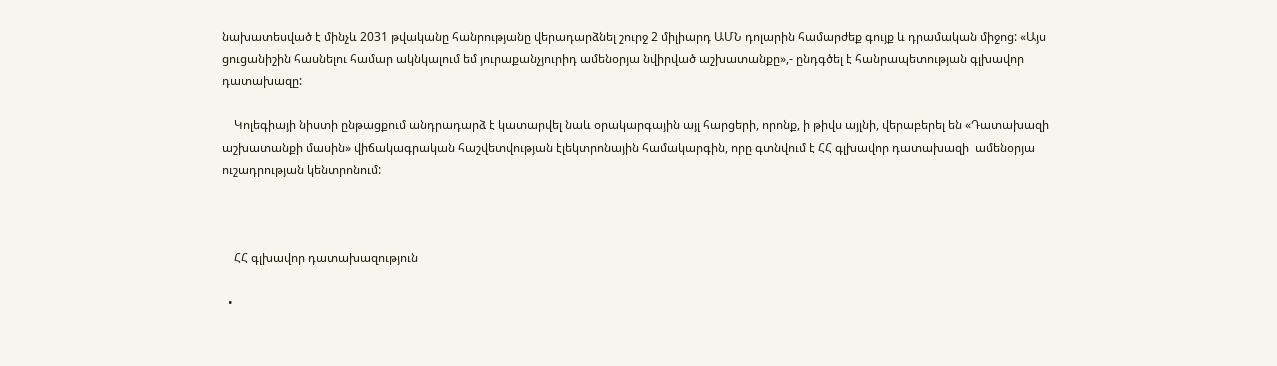նախատեսված է մինչև 2031 թվականը հանրությանը վերադարձնել շուրջ 2 միլիարդ ԱՄՆ դոլարին համարժեք գույք և դրամական միջոց: «Այս ցուցանիշին հասնելու համար ակնկալում եմ յուրաքանչյուրիդ ամենօրյա նվիրված աշխատանքը»,- ընդգծել է հանրապետության գլխավոր դատախազը:

    Կոլեգիայի նիստի ընթացքում անդրադարձ է կատարվել նաև օրակարգային այլ հարցերի, որոնք, ի թիվս այլնի, վերաբերել են «Դատախազի աշխատանքի մասին» վիճակագրական հաշվետվության էլեկտրոնային համակարգին, որը գտնվում է ՀՀ գլխավոր դատախազի  ամենօրյա ուշադրության կենտրոնում:



    ՀՀ գլխավոր դատախազություն

  •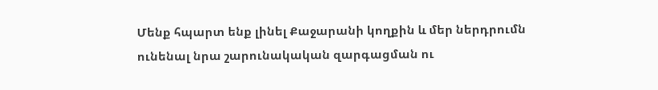Մենք հպարտ ենք լինել Քաջարանի կողքին և մեր ներդրումն ունենալ նրա շարունակական զարգացման ու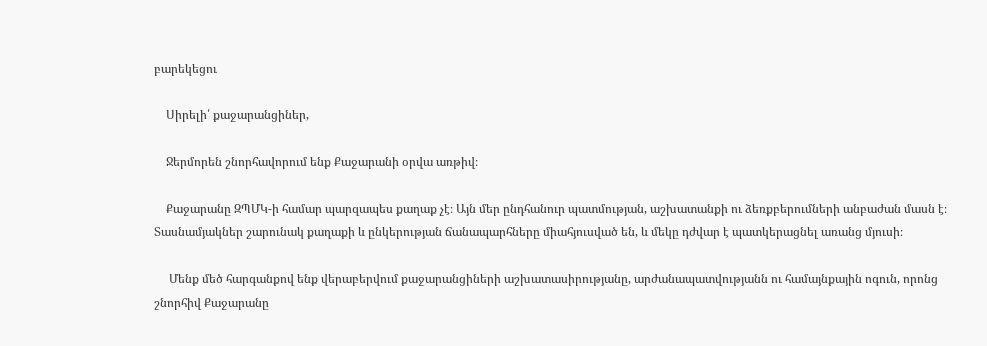բարեկեցու

    Սիրելի՛ քաջարանցիներ,

    Ջերմորեն շնորհավորում ենք Քաջարանի օրվա առթիվ։

    Քաջարանը ԶՊՄԿ-ի համար պարզապես քաղաք չէ։ Այն մեր ընդհանուր պատմության, աշխատանքի ու ձեռքբերումների անբաժան մասն է։ Տասնամյակներ շարունակ քաղաքի և ընկերության ճանապարհները միահյուսված են, և մեկը դժվար է պատկերացնել առանց մյուսի։

     Մենք մեծ հարգանքով ենք վերաբերվում քաջարանցիների աշխատասիրությանը, արժանապատվությանն ու համայնքային ոգուն, որոնց շնորհիվ Քաջարանը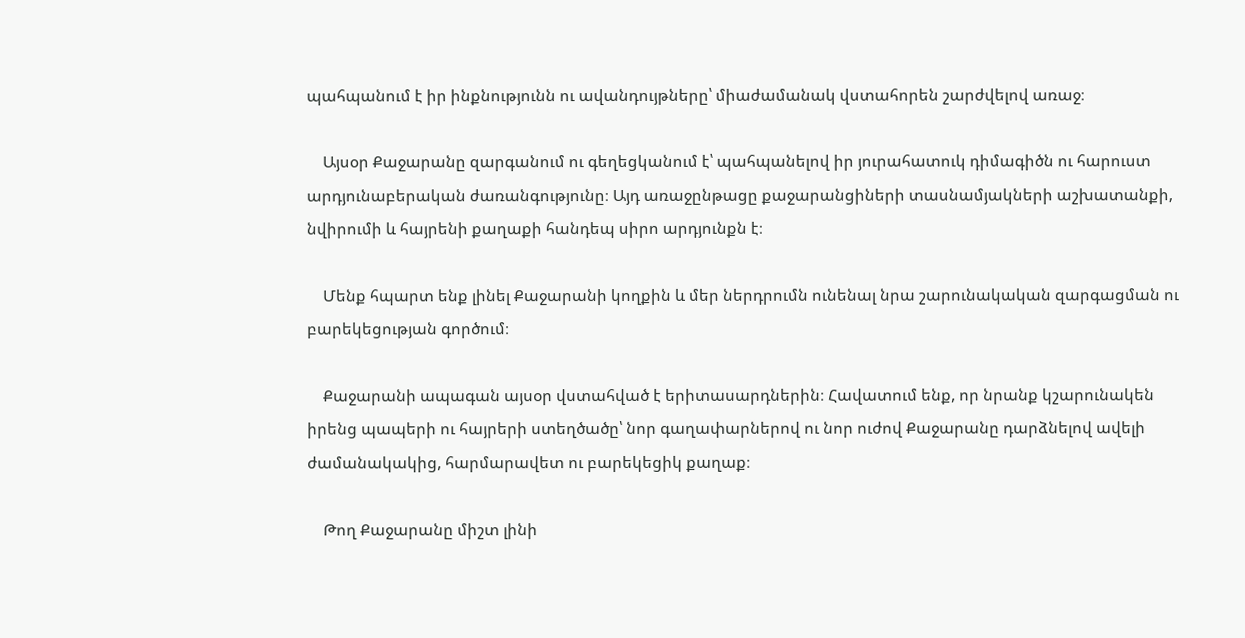պահպանում է իր ինքնությունն ու ավանդույթները՝ միաժամանակ վստահորեն շարժվելով առաջ։

    Այսօր Քաջարանը զարգանում ու գեղեցկանում է՝ պահպանելով իր յուրահատուկ դիմագիծն ու հարուստ արդյունաբերական ժառանգությունը։ Այդ առաջընթացը քաջարանցիների տասնամյակների աշխատանքի, նվիրումի և հայրենի քաղաքի հանդեպ սիրո արդյունքն է։

    Մենք հպարտ ենք լինել Քաջարանի կողքին և մեր ներդրումն ունենալ նրա շարունակական զարգացման ու բարեկեցության գործում։

    Քաջարանի ապագան այսօր վստահված է երիտասարդներին։ Հավատում ենք, որ նրանք կշարունակեն իրենց պապերի ու հայրերի ստեղծածը՝ նոր գաղափարներով ու նոր ուժով Քաջարանը դարձնելով ավելի ժամանակակից, հարմարավետ ու բարեկեցիկ քաղաք։

    Թող Քաջարանը միշտ լինի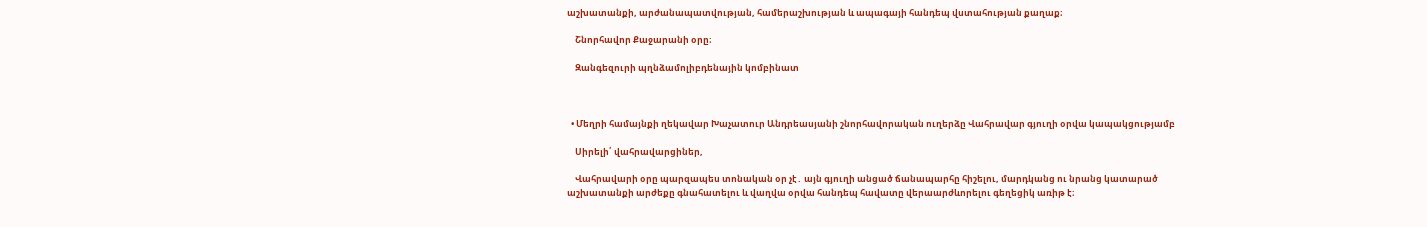աշխատանքի, արժանապատվության, համերաշխության և ապագայի հանդեպ վստահության քաղաք։

    Շնորհավոր Քաջարանի օրը։

    Զանգեզուրի պղնձամոլիբդենային կոմբինատ



  • Մեղրի համայնքի ղեկավար Խաչատուր Անդրեասյանի շնորհավորական ուղերձը Վահրավար գյուղի օրվա կապակցությամբ

    Սիրելի՛ վահրավարցիներ,

    Վահրավարի օրը պարզապես տոնական օր չէ․ այն գյուղի անցած ճանապարհը հիշելու, մարդկանց ու նրանց կատարած աշխատանքի արժեքը գնահատելու և վաղվա օրվա հանդեպ հավատը վերաարժևորելու գեղեցիկ առիթ է։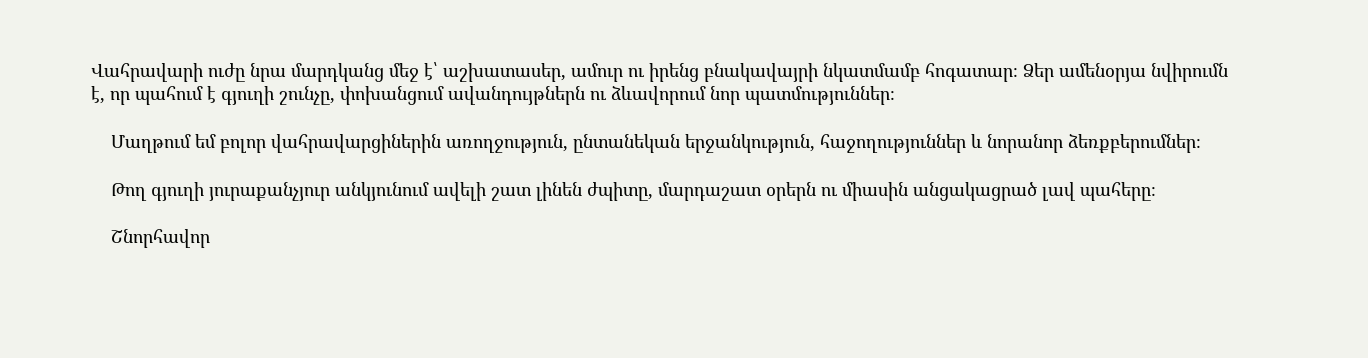Վահրավարի ուժը նրա մարդկանց մեջ է՝ աշխատասեր, ամուր ու իրենց բնակավայրի նկատմամբ հոգատար։ Ձեր ամենօրյա նվիրումն է, որ պահում է գյուղի շունչը, փոխանցում ավանդույթներն ու ձևավորում նոր պատմություններ։

    Մաղթում եմ բոլոր վահրավարցիներին առողջություն, ընտանեկան երջանկություն, հաջողություններ և նորանոր ձեռքբերումներ։

    Թող գյուղի յուրաքանչյուր անկյունում ավելի շատ լինեն ժպիտը, մարդաշատ օրերն ու միասին անցակացրած լավ պահերը։

    Շնորհավոր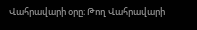Վահրավարի օրը։ Թող Վահրավարի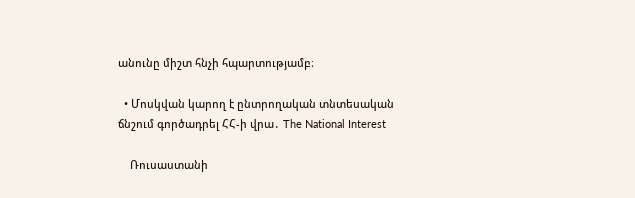անունը միշտ հնչի հպարտությամբ։

  • Մոսկվան կարող է ընտրողական տնտեսական ճնշում գործադրել ՀՀ-ի վրա․ The National Interest

    Ռուսաստանի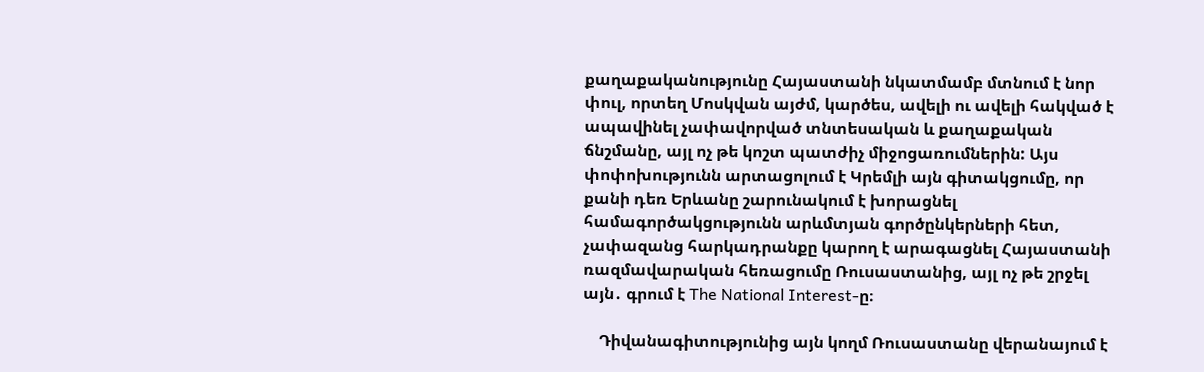քաղաքականությունը Հայաստանի նկատմամբ մտնում է նոր փուլ, որտեղ Մոսկվան այժմ, կարծես, ավելի ու ավելի հակված է ապավինել չափավորված տնտեսական և քաղաքական ճնշմանը, այլ ոչ թե կոշտ պատժիչ միջոցառումներին: Այս փոփոխությունն արտացոլում է Կրեմլի այն գիտակցումը, որ քանի դեռ Երևանը շարունակում է խորացնել համագործակցությունն արևմտյան գործընկերների հետ, չափազանց հարկադրանքը կարող է արագացնել Հայաստանի ռազմավարական հեռացումը Ռուսաստանից, այլ ոչ թե շրջել այն․ գրում է The National Interest-ը։

    Դիվանագիտությունից այն կողմ Ռուսաստանը վերանայում է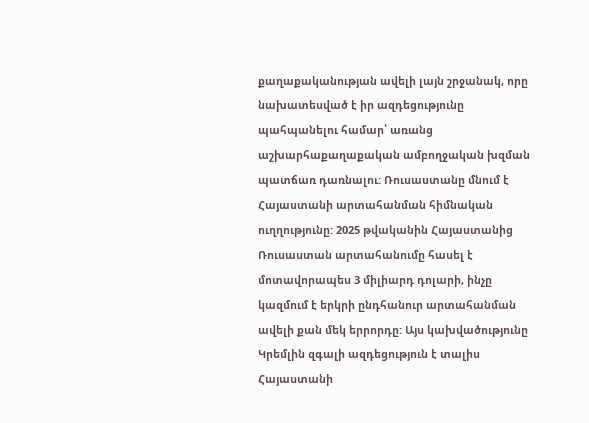քաղաքականության ավելի լայն շրջանակ, որը նախատեսված է իր ազդեցությունը պահպանելու համար՝ առանց աշխարհաքաղաքական ամբողջական խզման պատճառ դառնալու: Ռուսաստանը մնում է Հայաստանի արտահանման հիմնական ուղղությունը: 2025 թվականին Հայաստանից Ռուսաստան արտահանումը հասել է մոտավորապես 3 միլիարդ դոլարի, ինչը կազմում է երկրի ընդհանուր արտահանման ավելի քան մեկ երրորդը: Այս կախվածությունը Կրեմլին զգալի ազդեցություն է տալիս Հայաստանի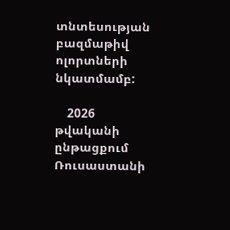տնտեսության բազմաթիվ ոլորտների նկատմամբ:

    2026 թվականի ընթացքում Ռուսաստանի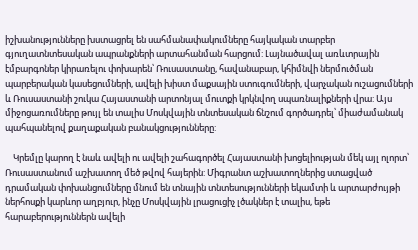իշխանությունները խստացրել են սահմանափակումները հայկական տարբեր գյուղատնտեսական ապրանքների արտահանման հարցում: Լայնածավալ առևտրային էմբարգոներ կիրառելու փոխարեն՝ Ռուսաստանը, հավանաբար, կհիմնվի ներմուծման պարբերական կասեցումների, ավելի խիստ մաքսային ստուգումների, վարչական ուշացումների և Ռուսաստանի շուկա Հայաստանի արտոնյալ մուտքի կրկնվող սպառնալիքների վրա: Այս միջոցառումները թույլ են տալիս Մոսկվային տնտեսական ճնշում գործադրել՝ միաժամանակ պահպանելով քաղաքական բանակցությունները:

    Կրեմլը կարող է նաև ավելի ու ավելի շահագործել Հայաստանի խոցելիության մեկ այլ ոլորտ՝ Ռուսաստանում աշխատող մեծ թվով հայերին: Միգրանտ աշխատողներից ստացված դրամական փոխանցումները մնում են տնային տնտեսությունների եկամտի և արտարժույթի ներհոսքի կարևոր աղբյուր, ինչը Մոսկվային լրացուցիչ լծակներ է տալիս, եթե հարաբերություններն ավելի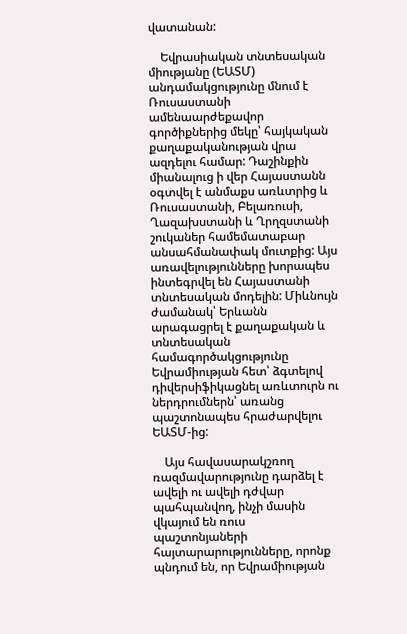վատանան:

    Եվրասիական տնտեսական միությանը (ԵԱՏՄ) անդամակցությունը մնում է Ռուսաստանի ամենաարժեքավոր գործիքներից մեկը՝ հայկական քաղաքականության վրա ազդելու համար: Դաշինքին միանալուց ի վեր Հայաստանն օգտվել է անմաքս առևտրից և Ռուսաստանի, Բելառուսի, Ղազախստանի և Ղրղզստանի շուկաներ համեմատաբար անսահմանափակ մուտքից: Այս առավելությունները խորապես ինտեգրվել են Հայաստանի տնտեսական մոդելին: Միևնույն ժամանակ՝ Երևանն արագացրել է քաղաքական և տնտեսական համագործակցությունը Եվրամիության հետ՝ ձգտելով դիվերսիֆիկացնել առևտուրն ու ներդրումներն՝ առանց պաշտոնապես հրաժարվելու ԵԱՏՄ-ից:

    Այս հավասարակշռող ռազմավարությունը դարձել է ավելի ու ավելի դժվար պահպանվող, ինչի մասին վկայում են ռուս պաշտոնյաների հայտարարությունները, որոնք պնդում են, որ Եվրամիության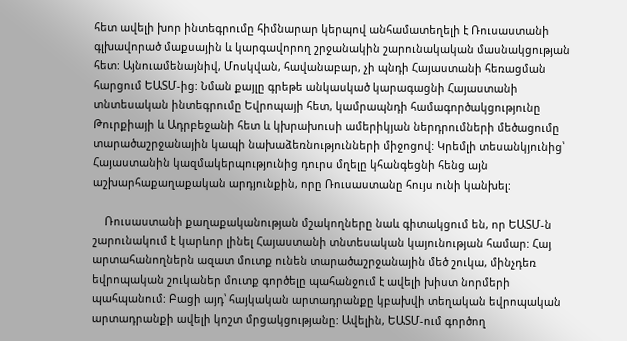հետ ավելի խոր ինտեգրումը հիմնարար կերպով անհամատեղելի է Ռուսաստանի գլխավորած մաքսային և կարգավորող շրջանակին շարունակական մասնակցության հետ: Այնուամենայնիվ, Մոսկվան, հավանաբար, չի պնդի Հայաստանի հեռացման հարցում ԵԱՏՄ-ից: Նման քայլը գրեթե անկասկած կարագացնի Հայաստանի տնտեսական ինտեգրումը Եվրոպայի հետ, կամրապնդի համագործակցությունը Թուրքիայի և Ադրբեջանի հետ և կխրախուսի ամերիկյան ներդրումների մեծացումը տարածաշրջանային կապի նախաձեռնությունների միջոցով: Կրեմլի տեսանկյունից՝ Հայաստանին կազմակերպությունից դուրս մղելը կհանգեցնի հենց այն աշխարհաքաղաքական արդյունքին, որը Ռուսաստանը հույս ունի կանխել:

    Ռուսաստանի քաղաքականության մշակողները նաև գիտակցում են, որ ԵԱՏՄ-ն շարունակում է կարևոր լինել Հայաստանի տնտեսական կայունության համար: Հայ արտահանողներն ազատ մուտք ունեն տարածաշրջանային մեծ շուկա, մինչդեռ եվրոպական շուկաներ մուտք գործելը պահանջում է ավելի խիստ նորմերի պահպանում: Բացի այդ՝ հայկական արտադրանքը կբախվի տեղական եվրոպական արտադրանքի ավելի կոշտ մրցակցությանը: Ավելին, ԵԱՏՄ-ում գործող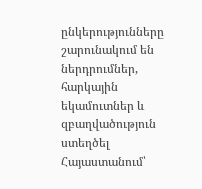ընկերությունները շարունակում են ներդրումներ, հարկային եկամուտներ և զբաղվածություն ստեղծել Հայաստանում՝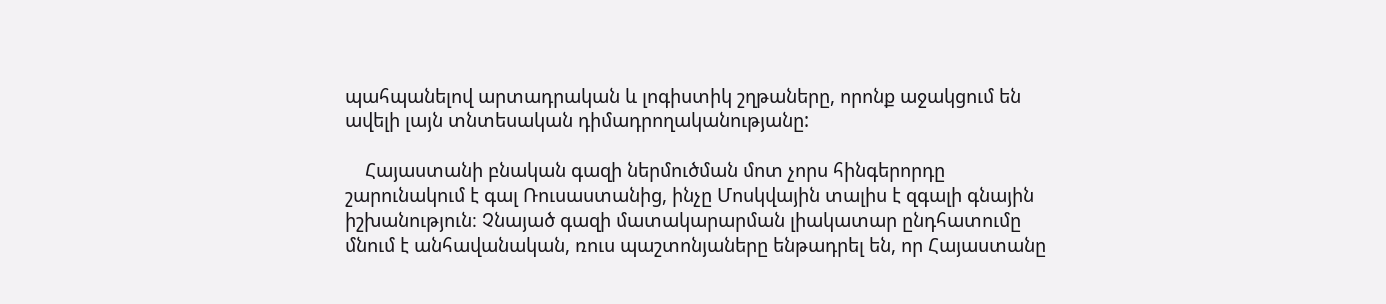պահպանելով արտադրական և լոգիստիկ շղթաները, որոնք աջակցում են ավելի լայն տնտեսական դիմադրողականությանը:

    Հայաստանի բնական գազի ներմուծման մոտ չորս հինգերորդը շարունակում է գալ Ռուսաստանից, ինչը Մոսկվային տալիս է զգալի գնային իշխանություն։ Չնայած գազի մատակարարման լիակատար ընդհատումը մնում է անհավանական, ռուս պաշտոնյաները ենթադրել են, որ Հայաստանը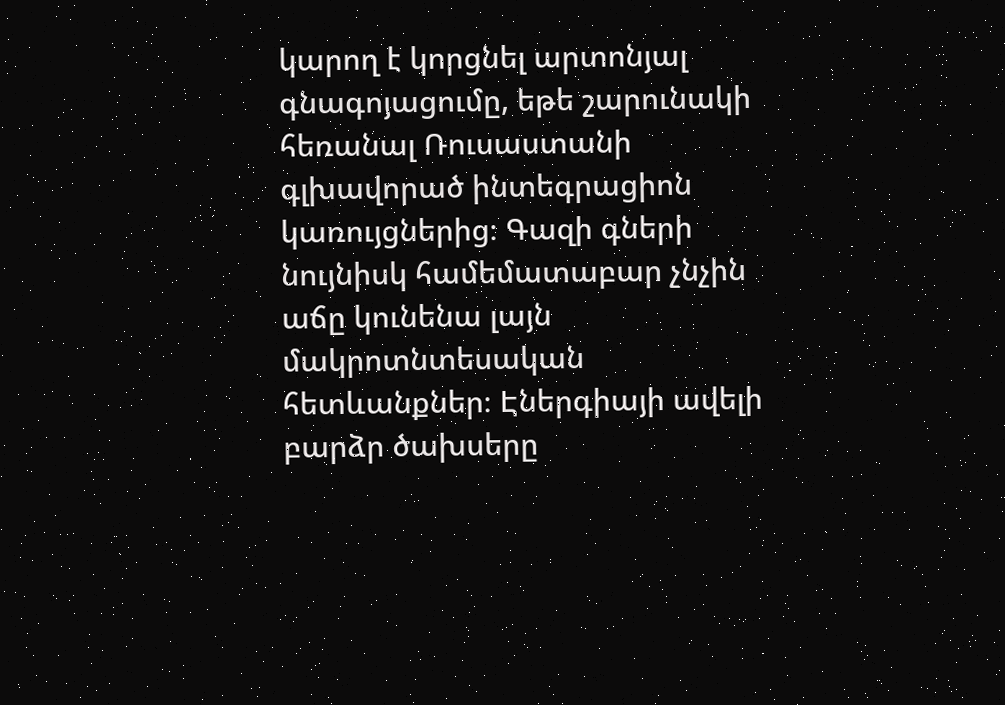կարող է կորցնել արտոնյալ գնագոյացումը, եթե շարունակի հեռանալ Ռուսաստանի գլխավորած ինտեգրացիոն կառույցներից։ Գազի գների նույնիսկ համեմատաբար չնչին աճը կունենա լայն մակրոտնտեսական հետևանքներ։ Էներգիայի ավելի բարձր ծախսերը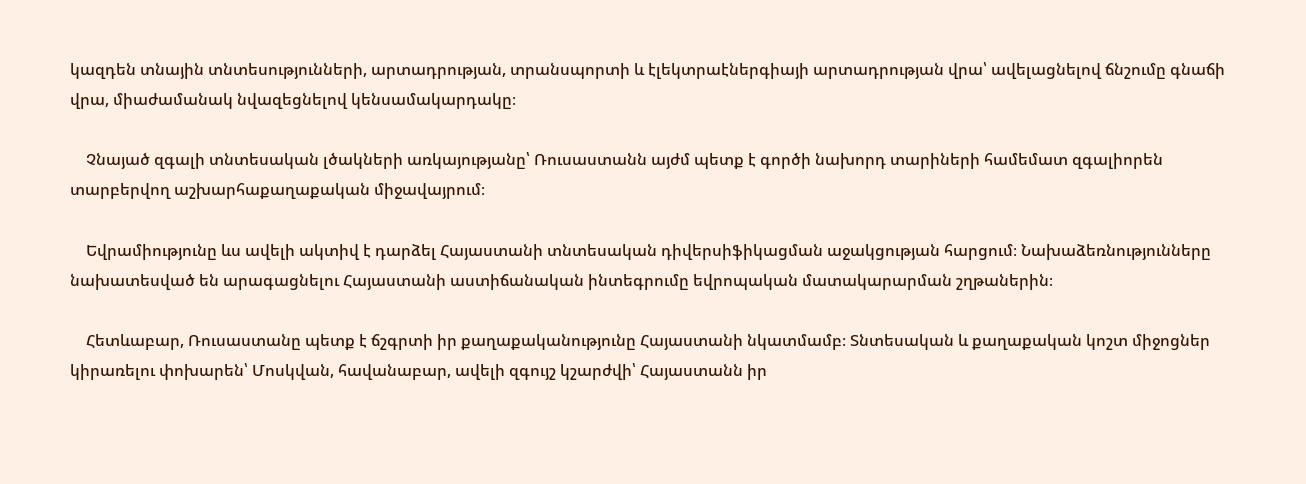կազդեն տնային տնտեսությունների, արտադրության, տրանսպորտի և էլեկտրաէներգիայի արտադրության վրա՝ ավելացնելով ճնշումը գնաճի վրա, միաժամանակ նվազեցնելով կենսամակարդակը։

    Չնայած զգալի տնտեսական լծակների առկայությանը՝ Ռուսաստանն այժմ պետք է գործի նախորդ տարիների համեմատ զգալիորեն տարբերվող աշխարհաքաղաքական միջավայրում։

    Եվրամիությունը ևս ավելի ակտիվ է դարձել Հայաստանի տնտեսական դիվերսիֆիկացման աջակցության հարցում։ Նախաձեռնությունները նախատեսված են արագացնելու Հայաստանի աստիճանական ինտեգրումը եվրոպական մատակարարման շղթաներին։

    Հետևաբար, Ռուսաստանը պետք է ճշգրտի իր քաղաքականությունը Հայաստանի նկատմամբ։ Տնտեսական և քաղաքական կոշտ միջոցներ կիրառելու փոխարեն՝ Մոսկվան, հավանաբար, ավելի զգույշ կշարժվի՝ Հայաստանն իր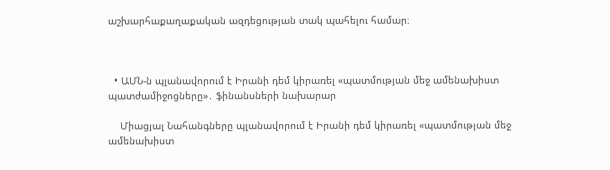աշխարհաքաղաքական ազդեցության տակ պահելու համար։



  • ԱՄՆ-ն պլանավորում է Իրանի դեմ կիրառել «պատմության մեջ ամենախիստ պատժամիջոցները»․ ֆինանսների նախարար

    Միացյալ Նահանգները պլանավորում է Իրանի դեմ կիրառել «պատմության մեջ ամենախիստ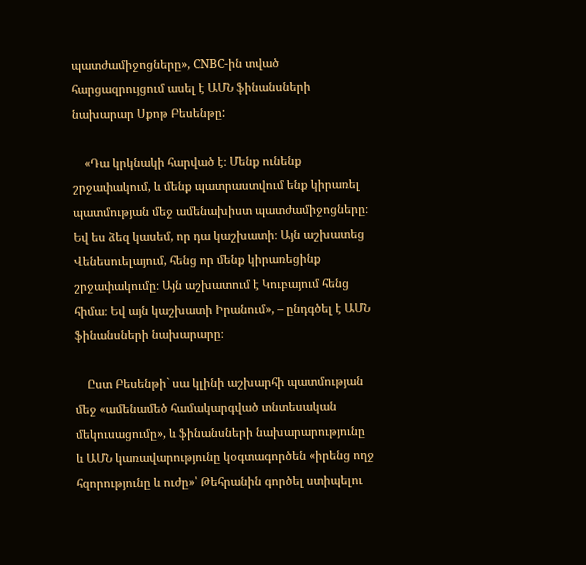պատժամիջոցները», CNBC-ին տված հարցազրույցում ասել է ԱՄՆ ֆինանսների նախարար Սքոթ Բեսենթը:

    «Դա կրկնակի հարված է։ Մենք ունենք շրջափակում, և մենք պատրաստվում ենք կիրառել պատմության մեջ ամենախիստ պատժամիջոցները։ Եվ ես ձեզ կասեմ, որ դա կաշխատի։ Այն աշխատեց Վենեսուելայում, հենց որ մենք կիրառեցինք շրջափակումը։ Այն աշխատում է Կուբայում հենց հիմա։ Եվ այն կաշխատի Իրանում», – ընդգծել է ԱՄՆ ֆինանսների նախարարը։

    Ըստ Բեսենթի` սա կլինի աշխարհի պատմության մեջ «ամենամեծ համակարգված տնտեսական մեկուսացումը», և ֆինանսների նախարարությունը և ԱՄՆ կառավարությունը կօգտագործեն «իրենց ողջ հզորությունը և ուժը»՝ Թեհրանին գործել ստիպելու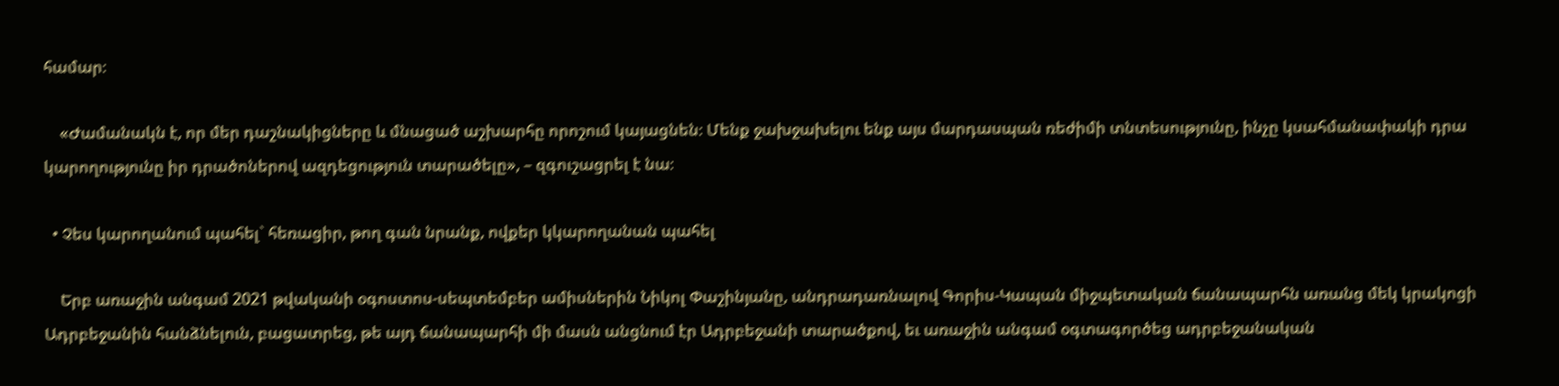համար։

    «Ժամանակն է, որ մեր դաշնակիցները և մնացած աշխարհը որոշում կայացնեն։ Մենք ջախջախելու ենք այս մարդասպան ռեժիմի տնտեսությունը, ինչը կսահմանափակի դրա կարողությունը իր դրածոներով ազդեցություն տարածելը», – զգուշացրել է նա։

  • Չես կարողանում պահել` հեռացիր, թող գան նրանք, ովքեր կկարողանան պահել

    Երբ առաջին անգամ 2021 թվականի օգոստոս-սեպտեմբեր ամիսներին Նիկոլ Փաշինյանը, անդրադառնալով Գորիս-Կապան միջպետական ճանապարհն առանց մեկ կրակոցի Ադրբեջանին հանձնելուն, բացատրեց, թե այդ ճանապարհի մի մասն անցնում էր Ադրբեջանի տարածքով, եւ առաջին անգամ օգտագործեց ադրբեջանական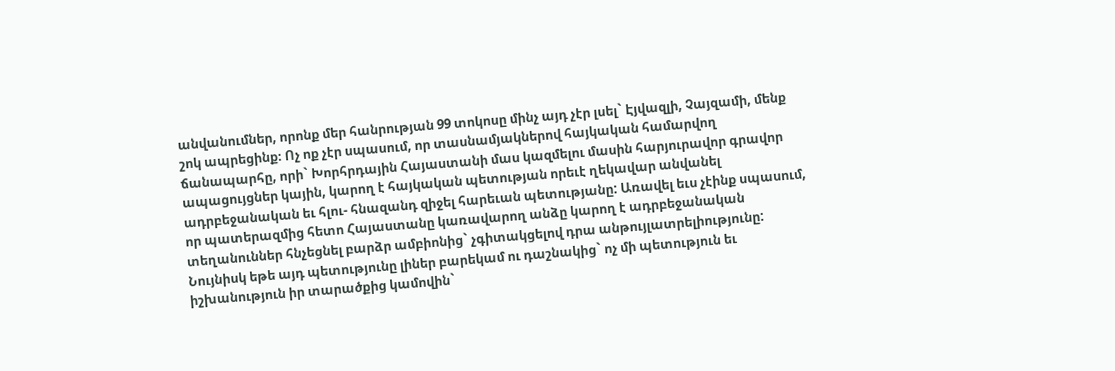անվանումներ, որոնք մեր հանրության 99 տոկոսը մինչ այդ չէր լսել` Էյվազլի, Չայզամի, մենք շոկ ապրեցինք։ Ոչ ոք չէր սպասում, որ տասնամյակներով հայկական համարվող ճանապարհը, որի` Խորհրդային Հայաստանի մաս կազմելու մասին հարյուրավոր գրավոր ապացույցներ կային, կարող է հայկական պետության որեւէ ղեկավար անվանել ադրբեջանական եւ հլու- հնազանդ զիջել հարեւան պետությանը: Առավել եւս չէինք սպասում, որ պատերազմից հետո Հայաստանը կառավարող անձը կարող է ադրբեջանական տեղանուններ հնչեցնել բարձր ամբիոնից` չգիտակցելով դրա անթույլատրելիությունը: Նույնիսկ եթե այդ պետությունը լիներ բարեկամ ու դաշնակից` ոչ մի պետություն եւ իշխանություն իր տարածքից կամովին`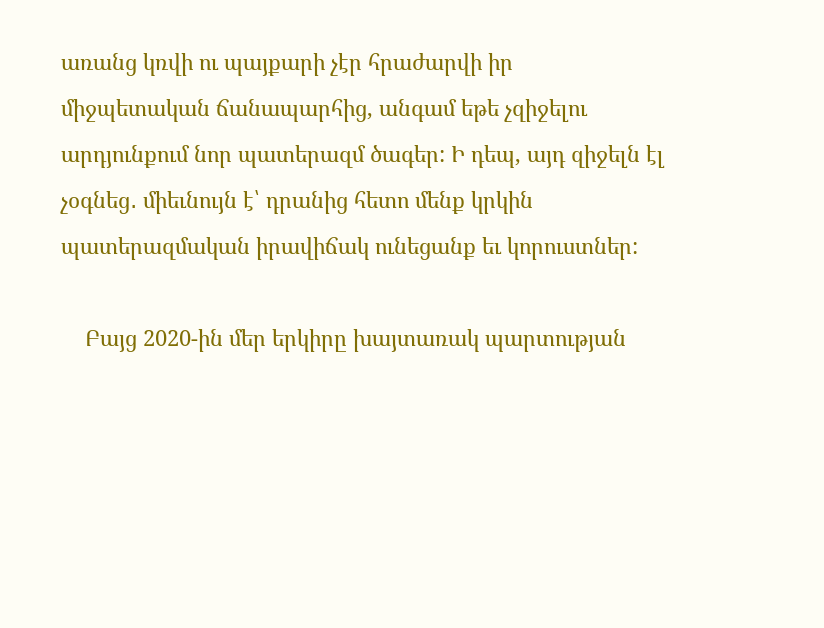առանց կռվի ու պայքարի չէր հրաժարվի իր միջպետական ճանապարհից, անգամ եթե չզիջելու արդյունքում նոր պատերազմ ծագեր: Ի դեպ, այդ զիջելն էլ չօգնեց․ միեւնույն է՝ դրանից հետո մենք կրկին պատերազմական իրավիճակ ունեցանք եւ կորուստներ:

    Բայց 2020-ին մեր երկիրը խայտառակ պարտության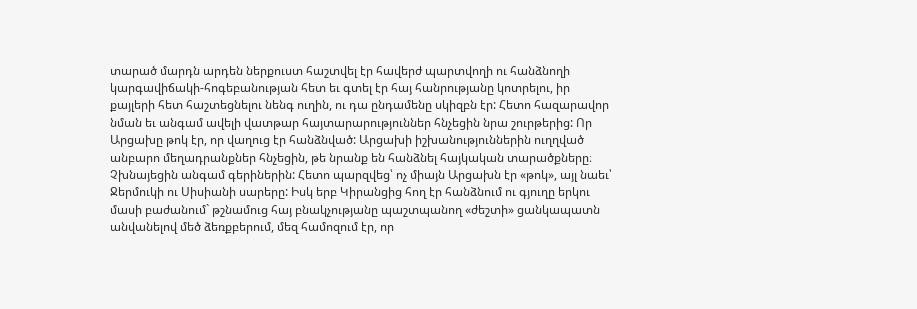տարած մարդն արդեն ներքուստ հաշտվել էր հավերժ պարտվողի ու հանձնողի կարգավիճակի-հոգեբանության հետ եւ գտել էր հայ հանրությանը կոտրելու, իր քայլերի հետ հաշտեցնելու նենգ ուղին, ու դա ընդամենը սկիզբն էր: Հետո հազարավոր նման եւ անգամ ավելի վատթար հայտարարություններ հնչեցին նրա շուրթերից: Որ Արցախը թոկ էր, որ վաղուց էր հանձնված: Արցախի իշխանություններին ուղղված անբարո մեղադրանքներ հնչեցին, թե նրանք են հանձնել հայկական տարածքները։ Չխնայեցին անգամ գերիներին: Հետո պարզվեց՝ ոչ միայն Արցախն էր «թոկ», այլ նաեւ՝ Ջերմուկի ու Սիսիանի սարերը: Իսկ երբ Կիրանցից հող էր հանձնում ու գյուղը երկու մասի բաժանում` թշնամուց հայ բնակչությանը պաշտպանող «ժեշտի» ցանկապատն անվանելով մեծ ձեռքբերում, մեզ համոզում էր, որ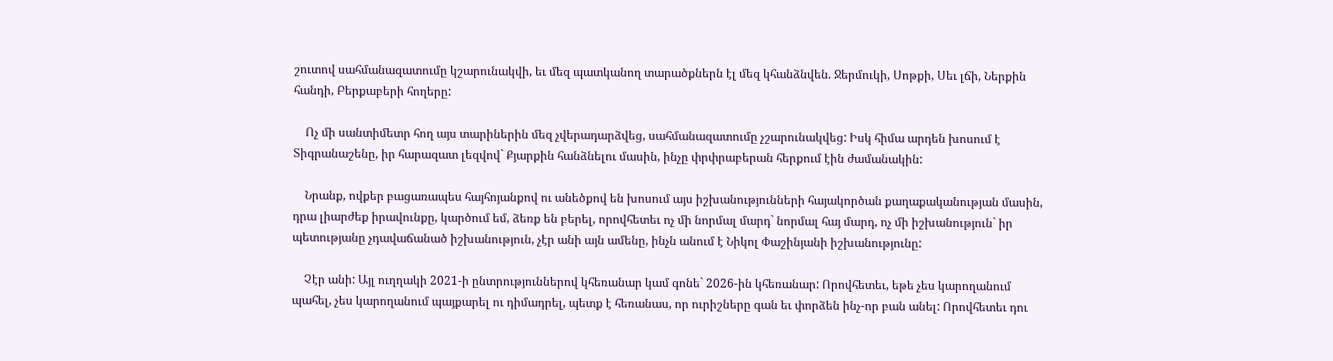շուտով սահմանազատումը կշարունակվի, եւ մեզ պատկանող տարածքներն էլ մեզ կհանձնվեն. Ջերմուկի, Սոթքի, Սեւ լճի, Ներքին հանդի, Բերքաբերի հողերը:

    Ոչ մի սանտիմետր հող այս տարիներին մեզ չվերադարձվեց, սահմանազատումը չշարունակվեց: Իսկ հիմա արդեն խոսում է Տիգրանաշենը, իր հարազատ լեզվով` Քյարքին հանձնելու մասին, ինչը փրփրաբերան հերքում էին ժամանակին:

    Նրանք, ովքեր բացառապես հայհոյանքով ու անեծքով են խոսում այս իշխանությունների հայակործան քաղաքականության մասին, դրա լիարժեք իրավունքը, կարծում եմ, ձեռք են բերել, որովհետեւ ոչ մի նորմալ մարդ` նորմալ հայ մարդ, ոչ մի իշխանություն` իր պետությանը չդավաճանած իշխանություն, չէր անի այն ամենը, ինչն անում է Նիկոլ Փաշինյանի իշխանությունը:

    Չէր անի: Այլ ուղղակի 2021-ի ընտրություններով կհեռանար կամ գոնե` 2026-ին կհեռանար: Որովհետեւ, եթե չես կարողանում պահել, չես կարողանում պայքարել ու դիմադրել, պետք է հեռանաս, որ ուրիշները գան եւ փորձեն ինչ-որ բան անել: Որովհետեւ դու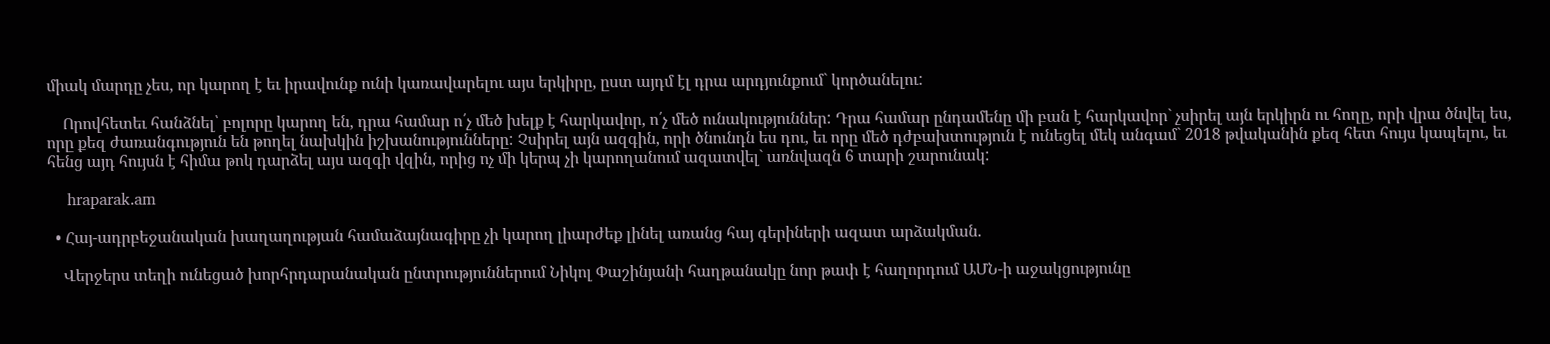միակ մարդը չես, որ կարող է եւ իրավունք ունի կառավարելու այս երկիրը, ըստ այդմ էլ դրա արդյունքում` կործանելու:

    Որովհետեւ հանձնել՝ բոլորը կարող են, դրա համար ո՛չ մեծ խելք է հարկավոր, ո՛չ մեծ ունակություններ: Դրա համար ընդամենը մի բան է հարկավոր` չսիրել այն երկիրն ու հողը, որի վրա ծնվել ես, որը քեզ ժառանգություն են թողել նախկին իշխանությունները: Չսիրել այն ազգին, որի ծնունդն ես դու, եւ որը մեծ դժբախտություն է ունեցել մեկ անգամ` 2018 թվականին քեզ հետ հույս կապելու, եւ հենց այդ հույսն է հիմա թոկ դարձել այս ազգի վզին, որից ոչ մի կերպ չի կարողանում ազատվել` առնվազն 6 տարի շարունակ:

    hraparak.am

  • Հայ-ադրբեջանական խաղաղության համաձայնագիրը չի կարող լիարժեք լինել առանց հայ գերիների ազատ արձակման․

    Վերջերս տեղի ունեցած խորհրդարանական ընտրություններում Նիկոլ Փաշինյանի հաղթանակը նոր թափ է հաղորդում ԱՄՆ-ի աջակցությունը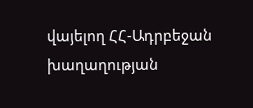վայելող ՀՀ-Ադրբեջան խաղաղության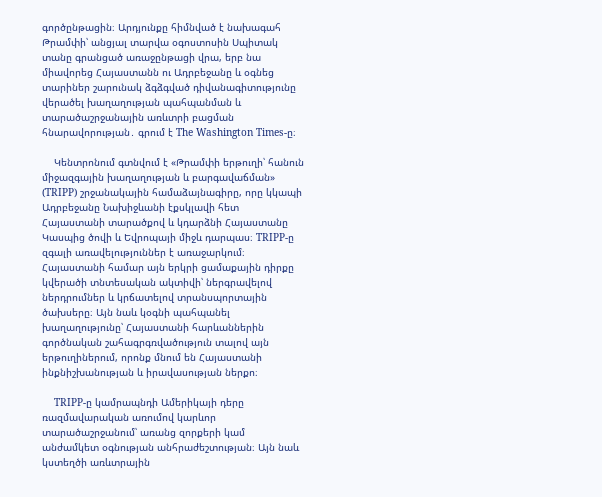գործընթացին։ Արդյունքը հիմնված է նախագահ Թրամփի՝ անցյալ տարվա օգոստոսին Սպիտակ տանը գրանցած առաջընթացի վրա, երբ նա միավորեց Հայաստանն ու Ադրբեջանը և օգնեց տարիներ շարունակ ձգձգված դիվանագիտությունը վերածել խաղաղության պահպանման և տարածաշրջանային առևտրի բացման հնարավորության․ գրում է The Washington Times-ը։

    Կենտրոնում գտնվում է «Թրամփի երթուղի՝ հանուն միջազգային խաղաղության և բարգավաճման» (TRIPP) շրջանակային համաձայնագիրը, որը կկապի Ադրբեջանը Նախիջևանի էքսկլավի հետ Հայաստանի տարածքով և կդարձնի Հայաստանը Կասպից ծովի և Եվրոպայի միջև դարպաս։ TRIPP-ը զգալի առավելություններ է առաջարկում։ Հայաստանի համար այն երկրի ցամաքային դիրքը կվերածի տնտեսական ակտիվի՝ ներգրավելով ներդրումներ և կրճատելով տրանսպորտային ծախսերը։ Այն նաև կօգնի պահպանել խաղաղությունը՝ Հայաստանի հարևաններին գործնական շահագրգռվածություն տալով այն երթուղիներում, որոնք մնում են Հայաստանի ինքնիշխանության և իրավասության ներքո։

    TRIPP-ը կամրապնդի Ամերիկայի դերը ռազմավարական առումով կարևոր տարածաշրջանում՝ առանց զորքերի կամ անժամկետ օգնության անհրաժեշտության։ Այն նաև կստեղծի առևտրային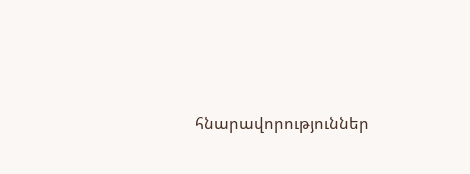հնարավորություններ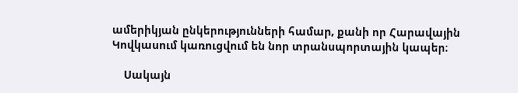ամերիկյան ընկերությունների համար, քանի որ Հարավային Կովկասում կառուցվում են նոր տրանսպորտային կապեր։

    Սակայն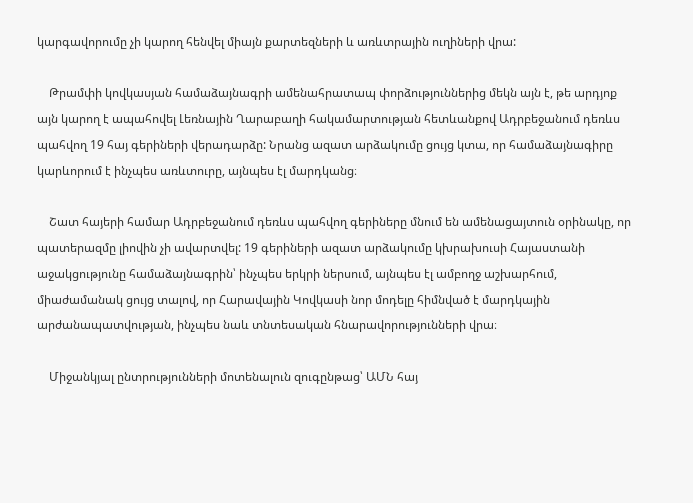կարգավորումը չի կարող հենվել միայն քարտեզների և առևտրային ուղիների վրա:

    Թրամփի կովկասյան համաձայնագրի ամենահրատապ փորձություններից մեկն այն է, թե արդյոք այն կարող է ապահովել Լեռնային Ղարաբաղի հակամարտության հետևանքով Ադրբեջանում դեռևս պահվող 19 հայ գերիների վերադարձը: Նրանց ազատ արձակումը ցույց կտա, որ համաձայնագիրը կարևորում է ինչպես առևտուրը, այնպես էլ մարդկանց։

    Շատ հայերի համար Ադրբեջանում դեռևս պահվող գերիները մնում են ամենացայտուն օրինակը, որ պատերազմը լիովին չի ավարտվել: 19 գերիների ազատ արձակումը կխրախուսի Հայաստանի աջակցությունը համաձայնագրին՝ ինչպես երկրի ներսում, այնպես էլ ամբողջ աշխարհում, միաժամանակ ցույց տալով, որ Հարավային Կովկասի նոր մոդելը հիմնված է մարդկային արժանապատվության, ինչպես նաև տնտեսական հնարավորությունների վրա։

    Միջանկյալ ընտրությունների մոտենալուն զուգընթաց՝ ԱՄՆ հայ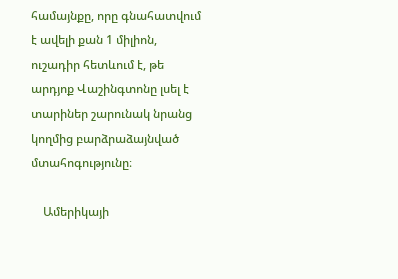համայնքը, որը գնահատվում է ավելի քան 1 միլիոն, ուշադիր հետևում է, թե արդյոք Վաշինգտոնը լսել է տարիներ շարունակ նրանց կողմից բարձրաձայնված մտահոգությունը։

    Ամերիկայի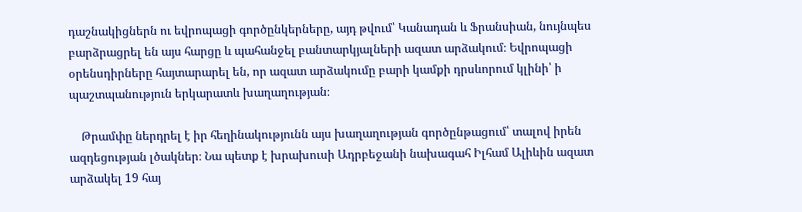դաշնակիցներն ու եվրոպացի գործընկերները, այդ թվում՝ Կանադան և Ֆրանսիան, նույնպես բարձրացրել են այս հարցը և պահանջել բանտարկյալների ազատ արձակում։ Եվրոպացի օրենսդիրները հայտարարել են, որ ազատ արձակումը բարի կամքի դրսևորում կլինի՝ ի պաշտպանություն երկարատև խաղաղության։

    Թրամփը ներդրել է իր հեղինակությունն այս խաղաղության գործընթացում՝ տալով իրեն ազդեցության լծակներ։ Նա պետք է խրախուսի Ադրբեջանի նախագահ Իլհամ Ալիևին ազատ արձակել 19 հայ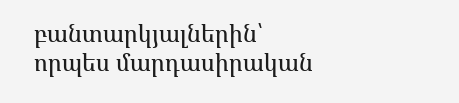բանտարկյալներին՝ որպես մարդասիրական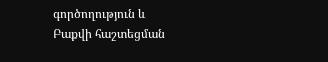գործողություն և Բաքվի հաշտեցման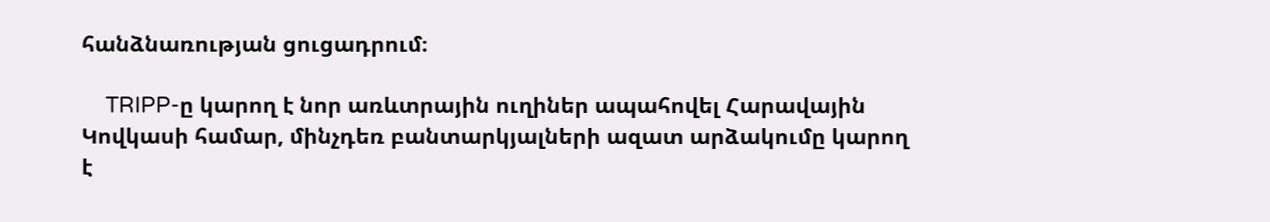հանձնառության ցուցադրում։

    TRIPP-ը կարող է նոր առևտրային ուղիներ ապահովել Հարավային Կովկասի համար, մինչդեռ բանտարկյալների ազատ արձակումը կարող է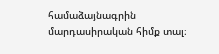համաձայնագրին մարդասիրական հիմք տալ։